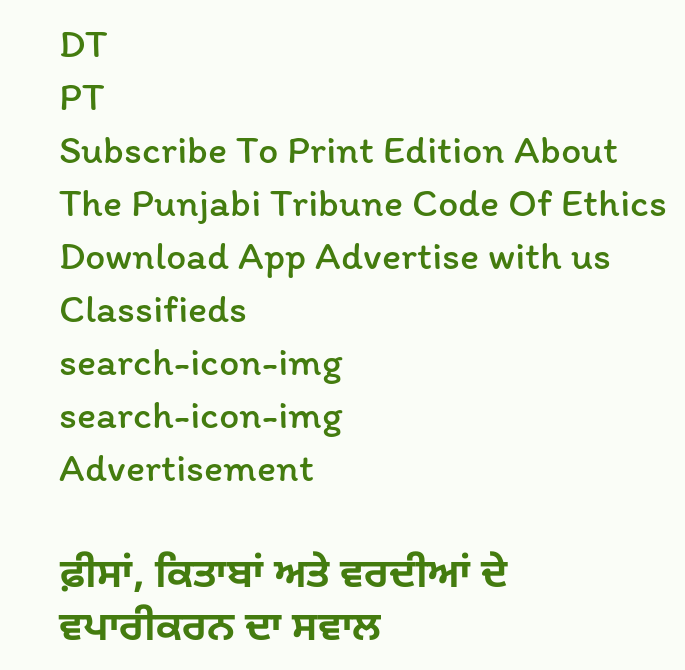DT
PT
Subscribe To Print Edition About The Punjabi Tribune Code Of Ethics Download App Advertise with us Classifieds
search-icon-img
search-icon-img
Advertisement

ਫ਼ੀਸਾਂ, ਕਿਤਾਬਾਂ ਅਤੇ ਵਰਦੀਆਂ ਦੇ ਵਪਾਰੀਕਰਨ ਦਾ ਸਵਾਲ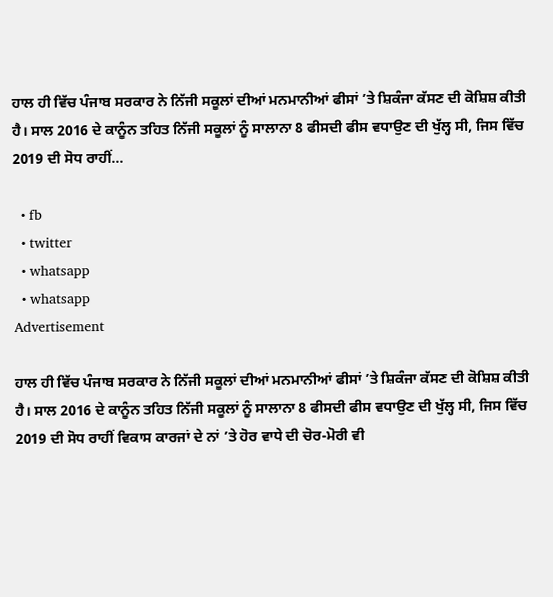ਹਾਲ ਹੀ ਵਿੱਚ ਪੰਜਾਬ ਸਰਕਾਰ ਨੇ ਨਿੱਜੀ ਸਕੂਲਾਂ ਦੀਆਂ ਮਨਮਾਨੀਆਂ ਫੀਸਾਂ ’ਤੇ ਸ਼ਿਕੰਜਾ ਕੱਸਣ ਦੀ ਕੋਸ਼ਿਸ਼ ਕੀਤੀ ਹੈ। ਸਾਲ 2016 ਦੇ ਕਾਨੂੰਨ ਤਹਿਤ ਨਿੱਜੀ ਸਕੂਲਾਂ ਨੂੰ ਸਾਲਾਨਾ 8 ਫੀਸਦੀ ਫੀਸ ਵਧਾਉਣ ਦੀ ਖੁੱਲ੍ਹ ਸੀ, ਜਿਸ ਵਿੱਚ 2019 ਦੀ ਸੋਧ ਰਾਹੀਂ...

  • fb
  • twitter
  • whatsapp
  • whatsapp
Advertisement

ਹਾਲ ਹੀ ਵਿੱਚ ਪੰਜਾਬ ਸਰਕਾਰ ਨੇ ਨਿੱਜੀ ਸਕੂਲਾਂ ਦੀਆਂ ਮਨਮਾਨੀਆਂ ਫੀਸਾਂ ’ਤੇ ਸ਼ਿਕੰਜਾ ਕੱਸਣ ਦੀ ਕੋਸ਼ਿਸ਼ ਕੀਤੀ ਹੈ। ਸਾਲ 2016 ਦੇ ਕਾਨੂੰਨ ਤਹਿਤ ਨਿੱਜੀ ਸਕੂਲਾਂ ਨੂੰ ਸਾਲਾਨਾ 8 ਫੀਸਦੀ ਫੀਸ ਵਧਾਉਣ ਦੀ ਖੁੱਲ੍ਹ ਸੀ, ਜਿਸ ਵਿੱਚ 2019 ਦੀ ਸੋਧ ਰਾਹੀਂ ਵਿਕਾਸ ਕਾਰਜਾਂ ਦੇ ਨਾਂ ’ਤੇ ਹੋਰ ਵਾਧੇ ਦੀ ਚੋਰ-ਮੋਰੀ ਵੀ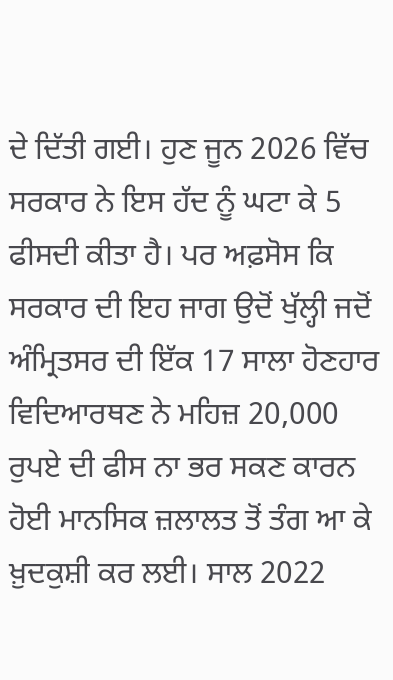ਦੇ ਦਿੱਤੀ ਗਈ। ਹੁਣ ਜੂਨ 2026 ਵਿੱਚ ਸਰਕਾਰ ਨੇ ਇਸ ਹੱਦ ਨੂੰ ਘਟਾ ਕੇ 5 ਫੀਸਦੀ ਕੀਤਾ ਹੈ। ਪਰ ਅਫ਼ਸੋਸ ਕਿ ਸਰਕਾਰ ਦੀ ਇਹ ਜਾਗ ਉਦੋਂ ਖੁੱਲ੍ਹੀ ਜਦੋਂ ਅੰਮ੍ਰਿਤਸਰ ਦੀ ਇੱਕ 17 ਸਾਲਾ ਹੋਣਹਾਰ ਵਿਦਿਆਰਥਣ ਨੇ ਮਹਿਜ਼ 20,000 ਰੁਪਏ ਦੀ ਫੀਸ ਨਾ ਭਰ ਸਕਣ ਕਾਰਨ ਹੋਈ ਮਾਨਸਿਕ ਜ਼ਲਾਲਤ ਤੋਂ ਤੰਗ ਆ ਕੇ ਖ਼ੁਦਕੁਸ਼ੀ ਕਰ ਲਈ। ਸਾਲ 2022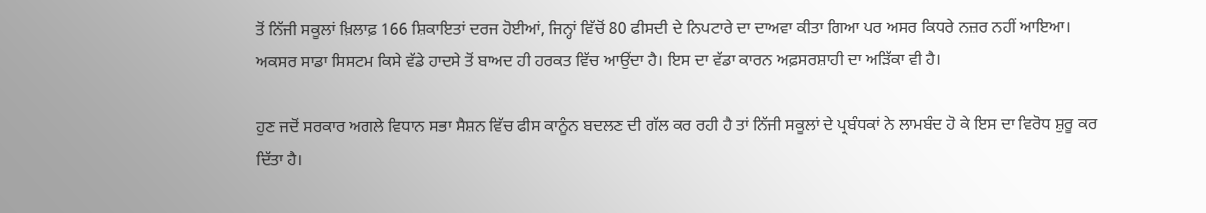ਤੋਂ ਨਿੱਜੀ ਸਕੂਲਾਂ ਖ਼ਿਲਾਫ਼ 166 ਸ਼ਿਕਾਇਤਾਂ ਦਰਜ ਹੋਈਆਂ, ਜਿਨ੍ਹਾਂ ਵਿੱਚੋਂ 80 ਫੀਸਦੀ ਦੇ ਨਿਪਟਾਰੇ ਦਾ ਦਾਅਵਾ ਕੀਤਾ ਗਿਆ ਪਰ ਅਸਰ ਕਿਧਰੇ ਨਜ਼ਰ ਨਹੀਂ ਆਇਆ। ਅਕਸਰ ਸਾਡਾ ਸਿਸਟਮ ਕਿਸੇ ਵੱਡੇ ਹਾਦਸੇ ਤੋਂ ਬਾਅਦ ਹੀ ਹਰਕਤ ਵਿੱਚ ਆਉਂਦਾ ਹੈ। ਇਸ ਦਾ ਵੱਡਾ ਕਾਰਨ ਅਫ਼ਸਰਸ਼ਾਹੀ ਦਾ ਅੜਿੱਕਾ ਵੀ ਹੈ।

ਹੁਣ ਜਦੋਂ ਸਰਕਾਰ ਅਗਲੇ ਵਿਧਾਨ ਸਭਾ ਸੈਸ਼ਨ ਵਿੱਚ ਫੀਸ ਕਾਨੂੰਨ ਬਦਲਣ ਦੀ ਗੱਲ ਕਰ ਰਹੀ ਹੈ ਤਾਂ ਨਿੱਜੀ ਸਕੂਲਾਂ ਦੇ ਪ੍ਰਬੰਧਕਾਂ ਨੇ ਲਾਮਬੰਦ ਹੋ ਕੇ ਇਸ ਦਾ ਵਿਰੋਧ ਸ਼ੁਰੂ ਕਰ ਦਿੱਤਾ ਹੈ।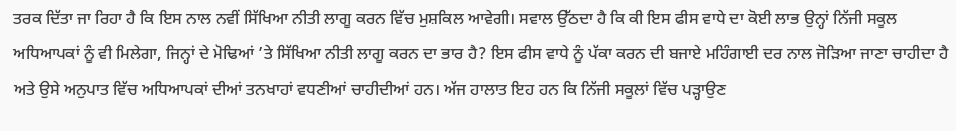ਤਰਕ ਦਿੱਤਾ ਜਾ ਰਿਹਾ ਹੈ ਕਿ ਇਸ ਨਾਲ ਨਵੀਂ ਸਿੱਖਿਆ ਨੀਤੀ ਲਾਗੂ ਕਰਨ ਵਿੱਚ ਮੁਸ਼ਕਿਲ ਆਵੇਗੀ। ਸਵਾਲ ਉੱਠਦਾ ਹੈ ਕਿ ਕੀ ਇਸ ਫੀਸ ਵਾਧੇ ਦਾ ਕੋਈ ਲਾਭ ਉਨ੍ਹਾਂ ਨਿੱਜੀ ਸਕੂਲ ਅਧਿਆਪਕਾਂ ਨੂੰ ਵੀ ਮਿਲੇਗਾ, ਜਿਨ੍ਹਾਂ ਦੇ ਮੋਢਿਆਂ ’ਤੇ ਸਿੱਖਿਆ ਨੀਤੀ ਲਾਗੂ ਕਰਨ ਦਾ ਭਾਰ ਹੈ? ਇਸ ਫੀਸ ਵਾਧੇ ਨੂੰ ਪੱਕਾ ਕਰਨ ਦੀ ਬਜਾਏ ਮਹਿੰਗਾਈ ਦਰ ਨਾਲ ਜੋੜਿਆ ਜਾਣਾ ਚਾਹੀਦਾ ਹੈ ਅਤੇ ਉਸੇ ਅਨੁਪਾਤ ਵਿੱਚ ਅਧਿਆਪਕਾਂ ਦੀਆਂ ਤਨਖਾਹਾਂ ਵਧਣੀਆਂ ਚਾਹੀਦੀਆਂ ਹਨ। ਅੱਜ ਹਾਲਾਤ ਇਹ ਹਨ ਕਿ ਨਿੱਜੀ ਸਕੂਲਾਂ ਵਿੱਚ ਪੜ੍ਹਾਉਣ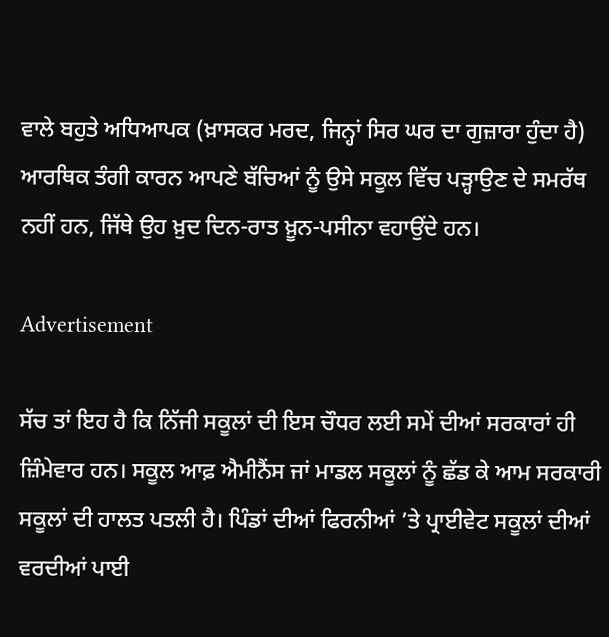ਵਾਲੇ ਬਹੁਤੇ ਅਧਿਆਪਕ (ਖ਼ਾਸਕਰ ਮਰਦ, ਜਿਨ੍ਹਾਂ ਸਿਰ ਘਰ ਦਾ ਗੁਜ਼ਾਰਾ ਹੁੰਦਾ ਹੈ) ਆਰਥਿਕ ਤੰਗੀ ਕਾਰਨ ਆਪਣੇ ਬੱਚਿਆਂ ਨੂੰ ਉਸੇ ਸਕੂਲ ਵਿੱਚ ਪੜ੍ਹਾਉਣ ਦੇ ਸਮਰੱਥ ਨਹੀਂ ਹਨ, ਜਿੱਥੇ ਉਹ ਖ਼ੁਦ ਦਿਨ-ਰਾਤ ਖ਼ੂਨ-ਪਸੀਨਾ ਵਹਾਉਂਦੇ ਹਨ।

Advertisement

ਸੱਚ ਤਾਂ ਇਹ ਹੈ ਕਿ ਨਿੱਜੀ ਸਕੂਲਾਂ ਦੀ ਇਸ ਚੌਧਰ ਲਈ ਸਮੇਂ ਦੀਆਂ ਸਰਕਾਰਾਂ ਹੀ ਜ਼ਿੰਮੇਵਾਰ ਹਨ। ਸਕੂਲ ਆਫ਼ ਐਮੀਨੈਂਸ ਜਾਂ ਮਾਡਲ ਸਕੂਲਾਂ ਨੂੰ ਛੱਡ ਕੇ ਆਮ ਸਰਕਾਰੀ ਸਕੂਲਾਂ ਦੀ ਹਾਲਤ ਪਤਲੀ ਹੈ। ਪਿੰਡਾਂ ਦੀਆਂ ਫਿਰਨੀਆਂ ’ਤੇ ਪ੍ਰਾਈਵੇਟ ਸਕੂਲਾਂ ਦੀਆਂ ਵਰਦੀਆਂ ਪਾਈ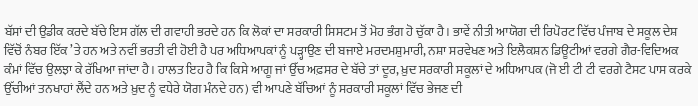ਬੱਸਾਂ ਦੀ ਉਡੀਕ ਕਰਦੇ ਬੱਚੇ ਇਸ ਗੱਲ ਦੀ ਗਵਾਹੀ ਭਰਦੇ ਹਨ ਕਿ ਲੋਕਾਂ ਦਾ ਸਰਕਾਰੀ ਸਿਸਟਮ ਤੋਂ ਮੋਹ ਭੰਗ ਹੋ ਚੁੱਕਾ ਹੈ। ਭਾਵੇਂ ਨੀਤੀ ਆਯੋਗ ਦੀ ਰਿਪੋਰਟ ਵਿੱਚ ਪੰਜਾਬ ਦੇ ਸਕੂਲ ਦੇਸ਼ ਵਿੱਚੋਂ ਨੰਬਰ ਇੱਕ ’ਤੇ ਹਨ ਅਤੇ ਨਵੀਂ ਭਰਤੀ ਵੀ ਹੋਈ ਹੈ ਪਰ ਅਧਿਆਪਕਾਂ ਨੂੰ ਪੜ੍ਹਾਉਣ ਦੀ ਬਜਾਏ ਮਰਦਮਸ਼ੁਮਾਰੀ, ਨਸ਼ਾ ਸਰਵੇਖਣ ਅਤੇ ਇਲੈਕਸ਼ਨ ਡਿਊਟੀਆਂ ਵਰਗੇ ਗੈਰ-ਵਿਦਿਅਕ ਕੰਮਾਂ ਵਿੱਚ ਉਲਝਾ ਕੇ ਰੱਖਿਆ ਜਾਂਦਾ ਹੈ। ਹਾਲਤ ਇਹ ਹੈ ਕਿ ਕਿਸੇ ਆਗੂ ਜਾਂ ਉੱਚ ਅਫ਼ਸਰ ਦੇ ਬੱਚੇ ਤਾਂ ਦੂਰ, ਖ਼ੁਦ ਸਰਕਾਰੀ ਸਕੂਲਾਂ ਦੇ ਅਧਿਆਪਕ (ਜੋ ਈ ਟੀ ਟੀ ਵਰਗੇ ਟੈਸਟ ਪਾਸ ਕਰਕੇ ਉੱਚੀਆਂ ਤਨਖਾਹਾਂ ਲੈਂਦੇ ਹਨ ਅਤੇ ਖ਼ੁਦ ਨੂੰ ਵਧੇਰੇ ਯੋਗ ਮੰਨਦੇ ਹਨ) ਵੀ ਆਪਣੇ ਬੱਚਿਆਂ ਨੂੰ ਸਰਕਾਰੀ ਸਕੂਲਾਂ ਵਿੱਚ ਭੇਜਣ ਦੀ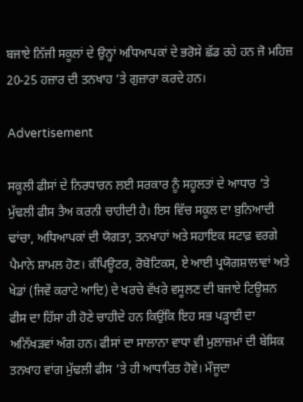ਬਜਾਏ ਨਿੱਜੀ ਸਕੂਲਾਂ ਦੇ ਉਨ੍ਹਾਂ ਅਧਿਆਪਕਾਂ ਦੇ ਭਰੋਸੇ ਛੱਡ ਰਹੇ ਹਨ ਜੋ ਮਹਿਜ਼ 20-25 ਹਜ਼ਾਰ ਦੀ ਤਨਖਾਹ ’ਤੇ ਗੁਜ਼ਾਰਾ ਕਰਦੇ ਹਨ।

Advertisement

ਸਕੂਲੀ ਫੀਸਾਂ ਦੇ ਨਿਰਧਾਰਨ ਲਈ ਸਰਕਾਰ ਨੂੰ ਸਹੂਲਤਾਂ ਦੇ ਆਧਾਰ ’ਤੇ ਮੁੱਢਲੀ ਫੀਸ ਤੈਅ ਕਰਨੀ ਚਾਹੀਦੀ ਹੈ। ਇਸ ਵਿੱਚ ਸਕੂਲ ਦਾ ਬੁਨਿਆਦੀ ਢਾਂਚਾ, ਅਧਿਆਪਕਾਂ ਦੀ ਯੋਗਤਾ, ਤਨਖਾਹਾਂ ਅਤੇ ਸਹਾਇਕ ਸਟਾਫ਼ ਵਰਗੇ ਪੈਮਾਨੇ ਸ਼ਾਮਲ ਹੋਣ। ਕੰਪਿਊਟਰ, ਰੋਬੋਟਿਕਸ, ਏ ਆਈ ਪ੍ਰਯੋਗਸ਼ਾਲਾਵਾਂ ਅਤੇ ਖੇਡਾਂ (ਜਿਵੇਂ ਕਰਾਟੇ ਆਦਿ) ਦੇ ਖਰਚੇ ਵੱਖਰੇ ਵਸੂਲਣ ਦੀ ਬਜਾਏ ਟਿਊਸ਼ਨ ਫੀਸ ਦਾ ਹਿੱਸਾ ਹੀ ਹੋਣੇ ਚਾਹੀਦੇ ਹਨ ਕਿਉਂਕਿ ਇਹ ਸਭ ਪੜ੍ਹਾਈ ਦਾ ਅਨਿੱਖੜਵਾਂ ਅੰਗ ਹਨ। ਫੀਸਾਂ ਦਾ ਸਾਲਾਨਾ ਵਾਧਾ ਵੀ ਮੁਲਾਜ਼ਮਾਂ ਦੀ ਬੇਸਿਕ ਤਨਖਾਹ ਵਾਂਗ ਮੁੱਢਲੀ ਫੀਸ ’ਤੇ ਹੀ ਆਧਾਰਿਤ ਹੋਵੇ। ਮੌਜੂਦਾ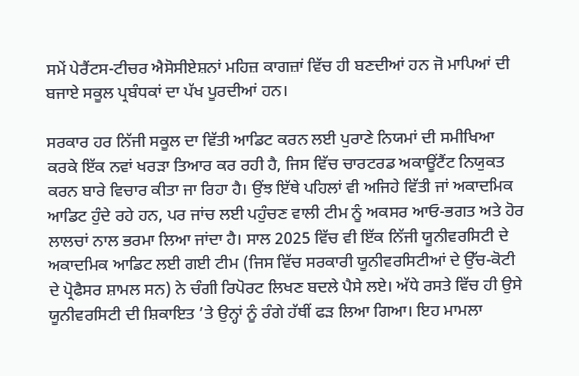ਸਮੇਂ ਪੇਰੈਂਟਸ-ਟੀਚਰ ਐਸੋਸੀਏਸ਼ਨਾਂ ਮਹਿਜ਼ ਕਾਗਜ਼ਾਂ ਵਿੱਚ ਹੀ ਬਣਦੀਆਂ ਹਨ ਜੋ ਮਾਪਿਆਂ ਦੀ ਬਜਾਏ ਸਕੂਲ ਪ੍ਰਬੰਧਕਾਂ ਦਾ ਪੱਖ ਪੂਰਦੀਆਂ ਹਨ।

ਸਰਕਾਰ ਹਰ ਨਿੱਜੀ ਸਕੂਲ ਦਾ ਵਿੱਤੀ ਆਡਿਟ ਕਰਨ ਲਈ ਪੁਰਾਣੇ ਨਿਯਮਾਂ ਦੀ ਸਮੀਖਿਆ ਕਰਕੇ ਇੱਕ ਨਵਾਂ ਖਰੜਾ ਤਿਆਰ ਕਰ ਰਹੀ ਹੈ, ਜਿਸ ਵਿੱਚ ਚਾਰਟਰਡ ਅਕਾਊਂਟੈਂਟ ਨਿਯੁਕਤ ਕਰਨ ਬਾਰੇ ਵਿਚਾਰ ਕੀਤਾ ਜਾ ਰਿਹਾ ਹੈ। ਉਂਝ ਇੱਥੇ ਪਹਿਲਾਂ ਵੀ ਅਜਿਹੇ ਵਿੱਤੀ ਜਾਂ ਅਕਾਦਮਿਕ ਆਡਿਟ ਹੁੰਦੇ ਰਹੇ ਹਨ, ਪਰ ਜਾਂਚ ਲਈ ਪਹੁੰਚਣ ਵਾਲੀ ਟੀਮ ਨੂੰ ਅਕਸਰ ਆਓ-ਭਗਤ ਅਤੇ ਹੋਰ ਲਾਲਚਾਂ ਨਾਲ ਭਰਮਾ ਲਿਆ ਜਾਂਦਾ ਹੈ। ਸਾਲ 2025 ਵਿੱਚ ਵੀ ਇੱਕ ਨਿੱਜੀ ਯੂਨੀਵਰਸਿਟੀ ਦੇ ਅਕਾਦਮਿਕ ਆਡਿਟ ਲਈ ਗਈ ਟੀਮ (ਜਿਸ ਵਿੱਚ ਸਰਕਾਰੀ ਯੂਨੀਵਰਸਿਟੀਆਂ ਦੇ ਉੱਚ-ਕੋਟੀ ਦੇ ਪ੍ਰੋਫੈਸਰ ਸ਼ਾਮਲ ਸਨ) ਨੇ ਚੰਗੀ ਰਿਪੋਰਟ ਲਿਖਣ ਬਦਲੇ ਪੈਸੇ ਲਏ। ਅੱਧੇ ਰਸਤੇ ਵਿੱਚ ਹੀ ਉਸੇ ਯੂਨੀਵਰਸਿਟੀ ਦੀ ਸ਼ਿਕਾਇਤ ’ਤੇ ਉਨ੍ਹਾਂ ਨੂੰ ਰੰਗੇ ਹੱਥੀਂ ਫੜ ਲਿਆ ਗਿਆ। ਇਹ ਮਾਮਲਾ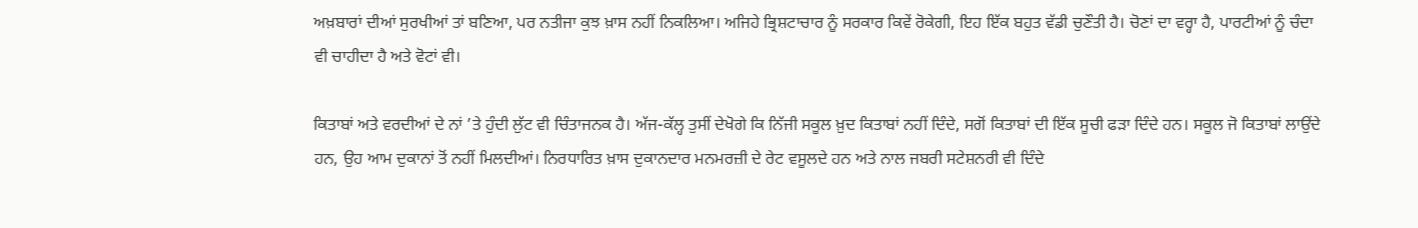ਅਖ਼ਬਾਰਾਂ ਦੀਆਂ ਸੁਰਖੀਆਂ ਤਾਂ ਬਣਿਆ, ਪਰ ਨਤੀਜਾ ਕੁਝ ਖ਼ਾਸ ਨਹੀਂ ਨਿਕਲਿਆ। ਅਜਿਹੇ ਭ੍ਰਿਸ਼ਟਾਚਾਰ ਨੂੰ ਸਰਕਾਰ ਕਿਵੇਂ ਰੋਕੇਗੀ, ਇਹ ਇੱਕ ਬਹੁਤ ਵੱਡੀ ਚੁਣੌਤੀ ਹੈ। ਚੋਣਾਂ ਦਾ ਵਰ੍ਹਾ ਹੈ, ਪਾਰਟੀਆਂ ਨੂੰ ਚੰਦਾ ਵੀ ਚਾਹੀਦਾ ਹੈ ਅਤੇ ਵੋਟਾਂ ਵੀ।

ਕਿਤਾਬਾਂ ਅਤੇ ਵਰਦੀਆਂ ਦੇ ਨਾਂ ’ਤੇ ਹੁੰਦੀ ਲੁੱਟ ਵੀ ਚਿੰਤਾਜਨਕ ਹੈ। ਅੱਜ-ਕੱਲ੍ਹ ਤੁਸੀਂ ਦੇਖੋਗੇ ਕਿ ਨਿੱਜੀ ਸਕੂਲ ਖ਼ੁਦ ਕਿਤਾਬਾਂ ਨਹੀਂ ਦਿੰਦੇ, ਸਗੋਂ ਕਿਤਾਬਾਂ ਦੀ ਇੱਕ ਸੂਚੀ ਫੜਾ ਦਿੰਦੇ ਹਨ। ਸਕੂਲ ਜੋ ਕਿਤਾਬਾਂ ਲਾਉਂਦੇ ਹਨ, ਉਹ ਆਮ ਦੁਕਾਨਾਂ ਤੋਂ ਨਹੀਂ ਮਿਲਦੀਆਂ। ਨਿਰਧਾਰਿਤ ਖ਼ਾਸ ਦੁਕਾਨਦਾਰ ਮਨਮਰਜ਼ੀ ਦੇ ਰੇਟ ਵਸੂਲਦੇ ਹਨ ਅਤੇ ਨਾਲ ਜਬਰੀ ਸਟੇਸ਼ਨਰੀ ਵੀ ਦਿੰਦੇ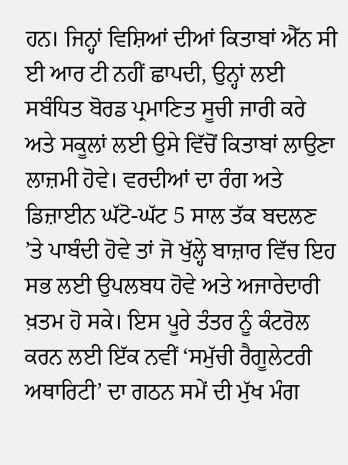ਹਨ। ਜਿਨ੍ਹਾਂ ਵਿਸ਼ਿਆਂ ਦੀਆਂ ਕਿਤਾਬਾਂ ਐੱਨ ਸੀ ਈ ਆਰ ਟੀ ਨਹੀਂ ਛਾਪਦੀ, ਉਨ੍ਹਾਂ ਲਈ ਸਬੰਧਿਤ ਬੋਰਡ ਪ੍ਰਮਾਣਿਤ ਸੂਚੀ ਜਾਰੀ ਕਰੇ ਅਤੇ ਸਕੂਲਾਂ ਲਈ ਉਸੇ ਵਿੱਚੋਂ ਕਿਤਾਬਾਂ ਲਾਉਣਾ ਲਾਜ਼ਮੀ ਹੋਵੇ। ਵਰਦੀਆਂ ਦਾ ਰੰਗ ਅਤੇ ਡਿਜ਼ਾਈਨ ਘੱਟੋ-ਘੱਟ 5 ਸਾਲ ਤੱਕ ਬਦਲਣ ’ਤੇ ਪਾਬੰਦੀ ਹੋਵੇ ਤਾਂ ਜੋ ਖੁੱਲ੍ਹੇ ਬਾਜ਼ਾਰ ਵਿੱਚ ਇਹ ਸਭ ਲਈ ਉਪਲਬਧ ਹੋਵੇ ਅਤੇ ਅਜਾਰੇਦਾਰੀ ਖ਼ਤਮ ਹੋ ਸਕੇ। ਇਸ ਪੂਰੇ ਤੰਤਰ ਨੂੰ ਕੰਟਰੋਲ ਕਰਨ ਲਈ ਇੱਕ ਨਵੀਂ ‘ਸਮੁੱਚੀ ਰੈਗੂਲੇਟਰੀ ਅਥਾਰਿਟੀ’ ਦਾ ਗਠਨ ਸਮੇਂ ਦੀ ਮੁੱਖ ਮੰਗ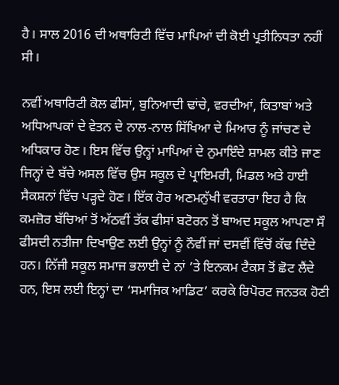ਹੈ। ਸਾਲ 2016 ਦੀ ਅਥਾਰਿਟੀ ਵਿੱਚ ਮਾਪਿਆਂ ਦੀ ਕੋਈ ਪ੍ਰਤੀਨਿਧਤਾ ਨਹੀਂ ਸੀ।

ਨਵੀਂ ਅਥਾਰਿਟੀ ਕੋਲ ਫੀਸਾਂ, ਬੁਨਿਆਦੀ ਢਾਂਚੇ, ਵਰਦੀਆਂ, ਕਿਤਾਬਾਂ ਅਤੇ ਅਧਿਆਪਕਾਂ ਦੇ ਵੇਤਨ ਦੇ ਨਾਲ-ਨਾਲ ਸਿੱਖਿਆ ਦੇ ਮਿਆਰ ਨੂੰ ਜਾਂਚਣ ਦੇ ਅਧਿਕਾਰ ਹੋਣ। ਇਸ ਵਿੱਚ ਉਨ੍ਹਾਂ ਮਾਪਿਆਂ ਦੇ ਨੁਮਾਇੰਦੇ ਸ਼ਾਮਲ ਕੀਤੇ ਜਾਣ ਜਿਨ੍ਹਾਂ ਦੇ ਬੱਚੇ ਅਸਲ ਵਿੱਚ ਉਸ ਸਕੂਲ ਦੇ ਪ੍ਰਾਇਮਰੀ, ਮਿਡਲ ਅਤੇ ਹਾਈ ਸੈਕਸ਼ਨਾਂ ਵਿੱਚ ਪੜ੍ਹਦੇ ਹੋਣ। ਇੱਕ ਹੋਰ ਅਣਮਨੁੱਖੀ ਵਰਤਾਰਾ ਇਹ ਹੈ ਕਿ ਕਮਜ਼ੋਰ ਬੱਚਿਆਂ ਤੋਂ ਅੱਠਵੀਂ ਤੱਕ ਫੀਸਾਂ ਬਟੋਰਨ ਤੋਂ ਬਾਅਦ ਸਕੂਲ ਆਪਣਾ ਸੌ ਫੀਸਦੀ ਨਤੀਜਾ ਦਿਖਾਉਣ ਲਈ ਉਨ੍ਹਾਂ ਨੂੰ ਨੌਵੀਂ ਜਾਂ ਦਸਵੀਂ ਵਿੱਚੋਂ ਕੱਢ ਦਿੰਦੇ ਹਨ। ਨਿੱਜੀ ਸਕੂਲ ਸਮਾਜ ਭਲਾਈ ਦੇ ਨਾਂ ’ਤੇ ਇਨਕਮ ਟੈਕਸ ਤੋਂ ਛੋਟ ਲੈਂਦੇ ਹਨ, ਇਸ ਲਈ ਇਨ੍ਹਾਂ ਦਾ ‘ਸਮਾਜਿਕ ਆਡਿਟ’ ਕਰਕੇ ਰਿਪੋਰਟ ਜਨਤਕ ਹੋਣੀ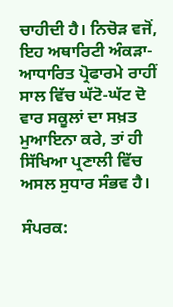ਚਾਹੀਦੀ ਹੈ। ਨਿਚੋੜ ਵਜੋਂ, ਇਹ ਅਥਾਰਿਟੀ ਅੰਕੜਾ-ਆਧਾਰਿਤ ਪ੍ਰੋਫਾਰਮੇ ਰਾਹੀਂ ਸਾਲ ਵਿੱਚ ਘੱਟੋ-ਘੱਟ ਦੋ ਵਾਰ ਸਕੂਲਾਂ ਦਾ ਸਖ਼ਤ ਮੁਆਇਨਾ ਕਰੇ, ਤਾਂ ਹੀ ਸਿੱਖਿਆ ਪ੍ਰਣਾਲੀ ਵਿੱਚ ਅਸਲ ਸੁਧਾਰ ਸੰਭਵ ਹੈ।

ਸੰਪਰਕ: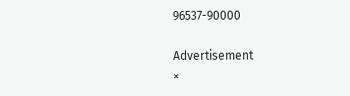96537-90000

Advertisement
×